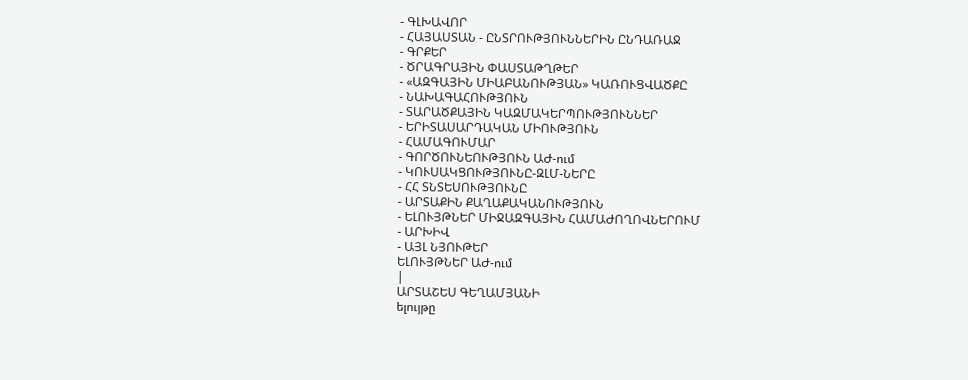- ԳԼԽԱՎՈՐ
- ՀԱՅԱՍՏԱՆ - ԸՆՏՐՈՒԹՅՈՒՆՆԵՐԻՆ ԸՆԴԱՌԱՋ
- ԳՐՔԵՐ
- ԾՐԱԳՐԱՅԻՆ ՓԱՍՏԱԹՂԹԵՐ
- «ԱԶԳԱՅԻՆ ՄԻԱԲԱՆՈՒԹՅԱՆ» ԿԱՌՈՒՑՎԱԾՔԸ
- ՆԱԽԱԳԱՀՈՒԹՅՈՒՆ
- ՏԱՐԱԾՔԱՅԻՆ ԿԱԶՄԱԿԵՐՊՈՒԹՅՈՒՆՆԵՐ
- ԵՐԻՏԱՍԱՐԴԱԿԱՆ ՄԻՈՒԹՅՈՒՆ
- ՀԱՄԱԳՈՒՄԱՐ
- ԳՈՐԾՈՒՆԵՈՒԹՅՈՒՆ ԱԺ-ում
- ԿՈՒՍԱԿՑՈՒԹՅՈՒՆԸ-ԶԼՄ-ՆԵՐԸ
- ՀՀ ՏՆՏԵՍՈՒԹՅՈՒՆԸ
- ԱՐՏԱՔԻՆ ՔԱՂԱՔԱԿԱՆՈՒԹՅՈՒՆ
- ԵԼՈՒՅԹՆԵՐ ՄԻՋԱԶԳԱՅԻՆ ՀԱՄԱԺՈՂՈՎՆԵՐՈՒՄ
- ԱՐԽԻՎ
- ԱՅԼ ՆՅՈՒԹԵՐ
ԵԼՈՒՅԹՆԵՐ ԱԺ-ում
|
ԱՐՏԱՇԵՍ ԳԵՂԱՄՅԱՆԻ
ելույթը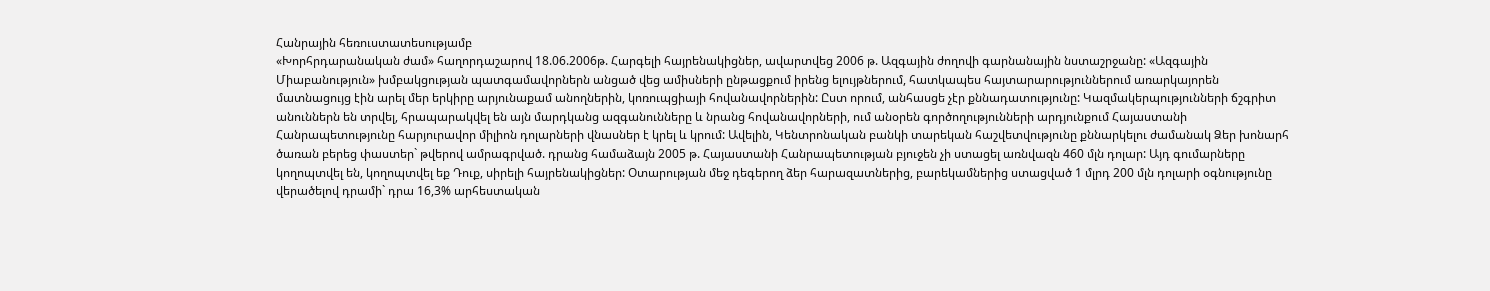Հանրային հեռուստատեսությամբ
«Խորհրդարանական ժամ» հաղորդաշարով 18.06.2006թ. Հարգելի հայրենակիցներ, ավարտվեց 2006 թ. Ազգային ժողովի գարնանային նստաշրջանը: «Ազգային Միաբանություն» խմբակցության պատգամավորներն անցած վեց ամիսների ընթացքում իրենց ելույթներում, հատկապես հայտարարություններում առարկայորեն մատնացույց էին արել մեր երկիրը արյունաքամ անողներին, կոռուպցիայի հովանավորներին: Ըստ որում, անհասցե չէր քննադատությունը: Կազմակերպությունների ճշգրիտ անուններն են տրվել, հրապարակվել են այն մարդկանց ազգանունները և նրանց հովանավորների, ում անօրեն գործողությունների արդյունքում Հայաստանի Հանրապետությունը հարյուրավոր միլիոն դոլարների վնասներ է կրել և կրում: Ավելին, Կենտրոնական բանկի տարեկան հաշվետվությունը քննարկելու ժամանակ Ձեր խոնարհ ծառան բերեց փաստեր` թվերով ամրագրված. դրանց համաձայն 2005 թ. Հայաստանի Հանրապետության բյուջեն չի ստացել առնվազն 460 մլն դոլար: Այդ գումարները կողոպտվել են, կողոպտվել եք Դուք, սիրելի հայրենակիցներ: Օտարության մեջ դեգերող ձեր հարազատներից, բարեկամներից ստացված 1 մլրդ 200 մլն դոլարի օգնությունը վերածելով դրամի` դրա 16,3% արհեստական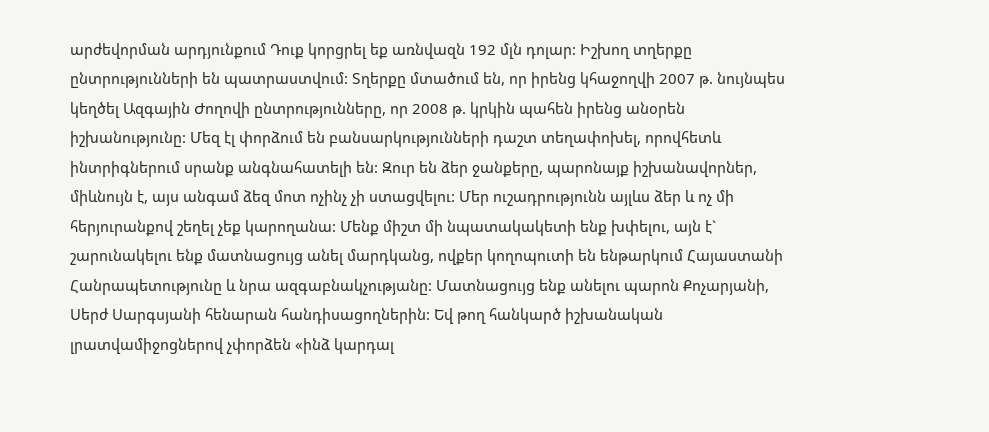արժեվորման արդյունքում Դուք կորցրել եք առնվազն 192 մլն դոլար: Իշխող տղերքը ընտրությունների են պատրաստվում: Տղերքը մտածում են, որ իրենց կհաջողվի 2007 թ. նույնպես կեղծել Ազգային Ժողովի ընտրությունները, որ 2008 թ. կրկին պահեն իրենց անօրեն իշխանությունը: Մեզ էլ փորձում են բանսարկությունների դաշտ տեղափոխել, որովհետև ինտրիգներում սրանք անգնահատելի են: Զուր են ձեր ջանքերը, պարոնայք իշխանավորներ, միևնույն է, այս անգամ ձեզ մոտ ոչինչ չի ստացվելու: Մեր ուշադրությունն այլևս ձեր և ոչ մի հերյուրանքով շեղել չեք կարողանա: Մենք միշտ մի նպատակակետի ենք խփելու, այն է` շարունակելու ենք մատնացույց անել մարդկանց, ովքեր կողոպուտի են ենթարկում Հայաստանի Հանրապետությունը և նրա ազգաբնակչությանը: Մատնացույց ենք անելու պարոն Քոչարյանի, Սերժ Սարգսյանի հենարան հանդիսացողներին: Եվ թող հանկարծ իշխանական լրատվամիջոցներով չփորձեն «ինձ կարդալ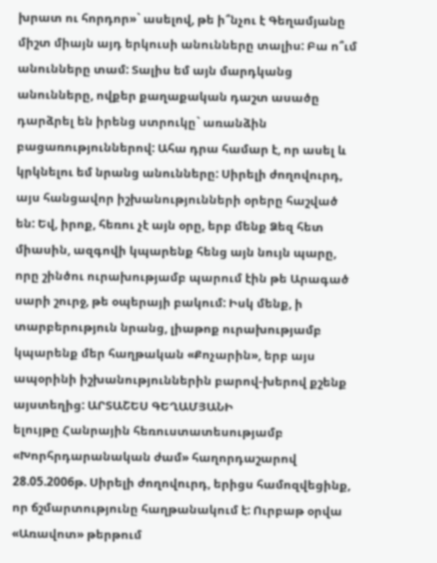խրատ ու հորդոր»` ասելով, թե ի՞նչու է Գեղամյանը միշտ միայն այդ երկուսի անունները տալիս: Բա ո՞ւմ անունները տամ: Տալիս եմ այն մարդկանց անունները, ովքեր քաղաքական դաշտ ասածը դարձրել են իրենց ստրուկը` առանձին բացառություններով: Ահա դրա համար է, որ ասել և կրկնելու եմ նրանց անունները: Սիրելի ժողովուրդ, այս հանցավոր իշխանությունների օրերը հաշված են: Եվ, իրոք, հեռու չէ այն օրը, երբ մենք Ձեզ հետ միասին, ազգովի կպարենք հենց այն նույն պարը, որը շինծու ուրախությամբ պարում էին թե Արագած սարի շուրջ, թե օպերայի բակում: Իսկ մենք, ի տարբերություն նրանց, լիաթոք ուրախությամբ կպարենք մեր հաղթական «Քոչարին», երբ այս ապօրինի իշխանություններին բարով-խերով քշենք այստեղից: ԱՐՏԱՇԵՍ ԳԵՂԱՄՅԱՆԻ
ելույթը Հանրային հեռուստատեսությամբ
«Խորհրդարանական ժամ» հաղորդաշարով 28.05.2006թ. Սիրելի ժողովուրդ, երիցս համոզվեցինք, որ ճշմարտությունը հաղթանակում է: Ուրբաթ օրվա «Առավոտ» թերթում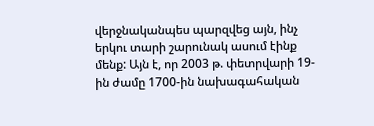վերջնականպես պարզվեց այն, ինչ երկու տարի շարունակ ասում էինք մենք: Այն է, որ 2003 թ. փետրվարի 19-ին ժամը 1700-ին նախագահական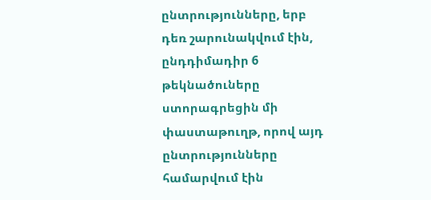ընտրությունները, երբ դեռ շարունակվում էին, ընդդիմադիր 6 թեկնածուները ստորագրեցին մի փաստաթուղթ, որով այդ ընտրությունները համարվում էին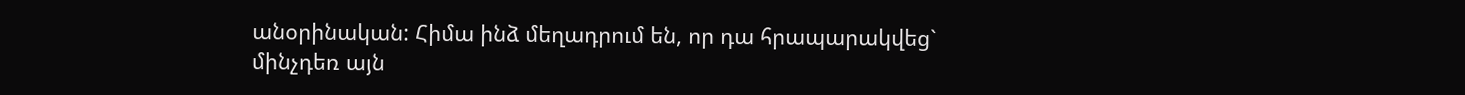անօրինական: Հիմա ինձ մեղադրում են, որ դա հրապարակվեց` մինչդեռ այն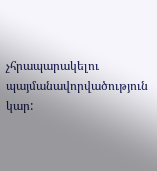չհրապարակելու պայմանավորվածություն կար: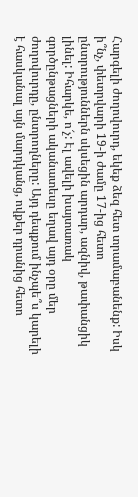Հարգելի ժողովուրդ, եկեք ձեզ հետ տրամաբանենք: Իսկ ի՞նչ, փետրվարի 19-ի ժամը 17-ից հետո ընտրություններն սկսեցին արդար, ազնիվ, թափանցիկ լինել: Իհարկե, ո՜չ: Էլ ավելի խայտառակ գործընթացների ականատեսը եղավ այդ օրը մեր ժողովուրդը, ընտրողները: Այդ դեպքում ինչպե՞ս կարելի է հասկանալ այն մարդկանց, ովքեր դրանից հետո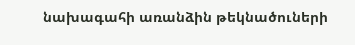նախագահի առանձին թեկնածուների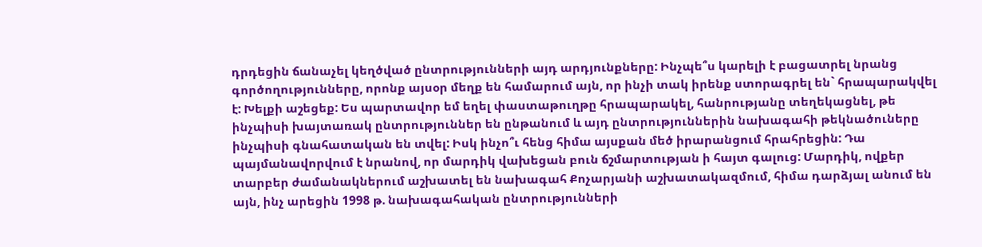դրդեցին ճանաչել կեղծված ընտրությունների այդ արդյունքները: Ինչպե՞ս կարելի է բացատրել նրանց գործողությունները, որոնք այսօր մեղք են համարում այն, որ ինչի տակ իրենք ստորագրել են` հրապարակվել է: Խելքի աշեցեք: Ես պարտավոր եմ եղել փաստաթուղթը հրապարակել, հանրությանը տեղեկացնել, թե ինչպիսի խայտառակ ընտրություններ են ընթանում և այդ ընտրություններին նախագահի թեկնածուները ինչպիսի գնահատական են տվել: Իսկ ինչո՞ւ հենց հիմա այսքան մեծ իրարանցում հրահրեցին: Դա պայմանավորվում է նրանով, որ մարդիկ վախեցան բուն ճշմարտության ի հայտ գալուց: Մարդիկ, ովքեր տարբեր ժամանակներում աշխատել են նախագահ Քոչարյանի աշխատակազմում, հիմա դարձյալ անում են այն, ինչ արեցին 1998 թ. նախագահական ընտրությունների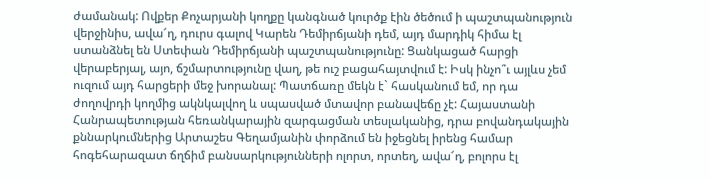ժամանակ: Ովքեր Քոչարյանի կողքը կանգնած կուրծք էին ծեծում ի պաշտպանություն վերջինիս, ավա՜ղ, դուրս գալով Կարեն Դեմիրճյանի դեմ, այդ մարդիկ հիմա էլ ստանձնել են Ստեփան Դեմիրճյանի պաշտպանությունը: Ցանկացած հարցի վերաբերյալ, այո, ճշմարտությունը վաղ, թե ուշ բացահայտվում է: Իսկ ինչո՞ւ այլևս չեմ ուզում այդ հարցերի մեջ խորանալ: Պատճառը մեկն է` հասկանում եմ, որ դա ժողովրդի կողմից ակնկալվող և սպասված մտավոր բանավեճը չէ: Հայաստանի Հանրապետության հեռանկարային զարգացման տեսլականից, դրա բովանդակային քննարկումներից Արտաշես Գեղամյանին փորձում են իջեցնել իրենց համար հոգեհարազատ ճղճիմ բանսարկությունների ոլորտ, որտեղ, ավա՜ղ, բոլորս էլ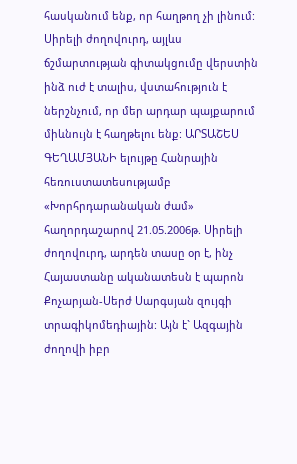հասկանում ենք, որ հաղթող չի լինում: Սիրելի ժողովուրդ, այլևս ճշմարտության գիտակցումը վերստին ինձ ուժ է տալիս, վստահություն է ներշնչում, որ մեր արդար պայքարում միևնույն է հաղթելու ենք: ԱՐՏԱՇԵՍ ԳԵՂԱՄՅԱՆԻ ելույթը Հանրային հեռուստատեսությամբ «Խորհրդարանական ժամ» հաղորդաշարով 21.05.2006թ. Սիրելի ժողովուրդ, արդեն տասը օր է, ինչ Հայաստանը ականատեսն է պարոն Քոչարյան-Սերժ Սարգսյան զույգի տրագիկոմեդիային: Այն է` Ազգային ժողովի իբր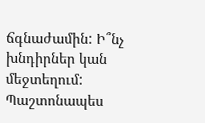ճգնաժամին: Ի՞նչ խնդիրներ կան մեջտեղում: Պաշտոնապես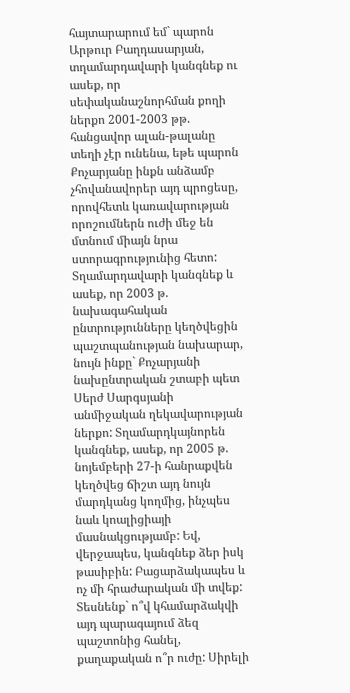հայտարարում եմ` պարոն Արթուր Բաղդասարյան, տղամարդավարի կանգնեք ու ասեք, որ սեփականաշնորհման քողի ներքո 2001-2003 թթ. հանցավոր ալան-թալանը տեղի չէր ունենա, եթե պարոն Քոչարյանը ինքն անձամբ չհովանավորեր այդ պրոցեսը, որովհետև կառավարության որոշումներն ուժի մեջ են մտնում միայն նրա ստորագրությունից հետո: Տղամարդավարի կանգնեք և ասեք, որ 2003 թ. նախագահական ընտրությունները կեղծվեցին պաշտպանության նախարար, նույն ինքը` Քոչարյանի նախընտրական շտաբի պետ Սերժ Սարգսյանի անմիջական ղեկավարության ներքո: Տղամարդկայնորեն կանգնեք, ասեք, որ 2005 թ. նոյեմբերի 27-ի հանրաքվեն կեղծվեց ճիշտ այդ նույն մարդկանց կողմից, ինչպես նաև կոալիցիայի մասնակցությամբ: Եվ, վերջապես, կանգնեք ձեր իսկ թասիբին: Բացարձակապես և ոչ մի հրաժարական մի տվեք: Տեսնենք` ո՞վ կհամարձակվի այդ պարագայում ձեզ պաշտոնից հանել, քաղաքական ո՞ր ուժը: Սիրելի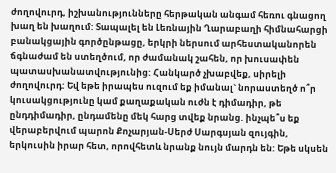ժողովուրդ, իշխանությունները հերթական անգամ հեռու գնացող խաղ են խաղում: Տապալել են Լեռնային Ղարաբաղի հիմնահարցի բանակցային գործընթացը, երկրի ներսում արհեստականորեն ճգնաժամ են ստեղծում, որ ժամանակ շահեն, որ խուսափեն պատասխանատվությունից: Հանկարծ չխաբվեք, սիրելի ժողովուրդ: Եվ եթե իրապես ուզում եք իմանալ` նորաստեղծ ո՞ր կուսակցությունը կամ քաղաքական ուժն է դիմադիր, թե ընդդիմադիր, ընդամենը մեկ հարց տվեք նրանց. ինչպե՞ս եք վերաբերվում պարոն Քոչարյան-Սերժ Սարգսյան զույգին, երկուսին իրար հետ, որովհետև նրանք նույն մարդն են: Եթե սկսեն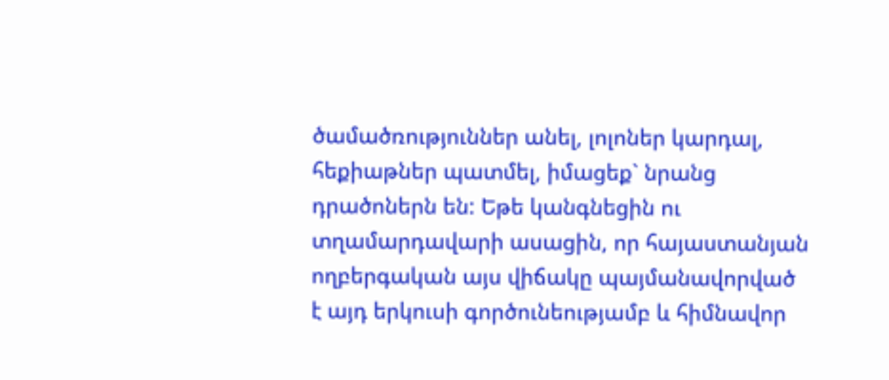ծամածռություններ անել, լոլոներ կարդալ, հեքիաթներ պատմել, իմացեք` նրանց դրածոներն են: Եթե կանգնեցին ու տղամարդավարի ասացին, որ հայաստանյան ողբերգական այս վիճակը պայմանավորված է այդ երկուսի գործունեությամբ և հիմնավոր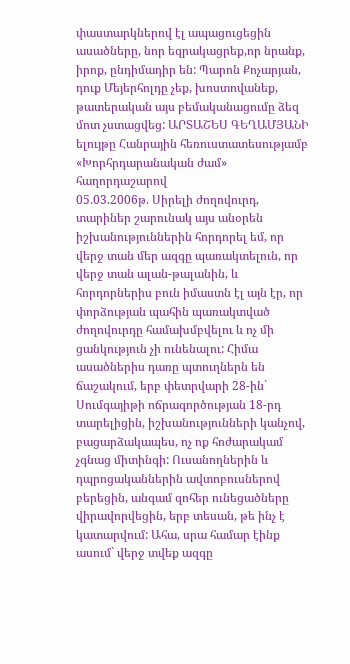փաստարկներով էլ ապացուցեցին ասածները, նոր եզրակացրեք,որ նրանք, իրոք, ընդիմադիր են: Պարոն Քոչարյան, դուք Մեյերհոլդը չեք, խոստովանեք, թատերական այս բեմականացումը ձեզ մոտ չստացվեց: ԱՐՏԱՇԵՍ ԳԵՂԱՄՅԱՆԻ
ելույթը Հանրային հեռուստատեսությամբ
«Խորհրդարանական ժամ» հաղորդաշարով
05.03.2006թ. Սիրելի ժողովուրդ, տարիներ շարունակ այս անօրեն իշխանություններին հորդորել եմ, որ վերջ տան մեր ազգը պառակտելուն, որ վերջ տան ալան-թալանին, և հորդորներիս բուն իմաստն էլ այն էր, որ փորձության պահին պառակտված ժողովուրդը համախմբվելու և ոչ մի ցանկություն չի ունենալու: Հիմա ասածներիս դառը պտուղներն են ճաշակում, երբ փետրվարի 28-ին` Սումգայիթի ոճրագործության 18-րդ տարելիցին, իշխանությունների կանչով, բացարձակապես, ոչ ոք հոժարակամ չգնաց միտինգի: Ուսանողներին և դպրոցականներին ավտոբուսներով բերեցին, անգամ զոհեր ունեցածները վիրավորվեցին, երբ տեսան, թե ինչ է կատարվում: Ահա, սրա համար էինք ասում` վերջ տվեք ազգը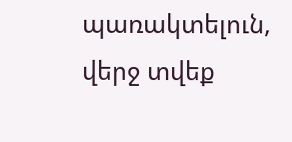պառակտելուն, վերջ տվեք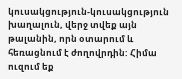կուսակցություն-կուսակցություն խաղալուն, վերջ տվեք այն թալանին, որն օտարում և հեռացնում է ժողովրդին: Հիմա ուզում եք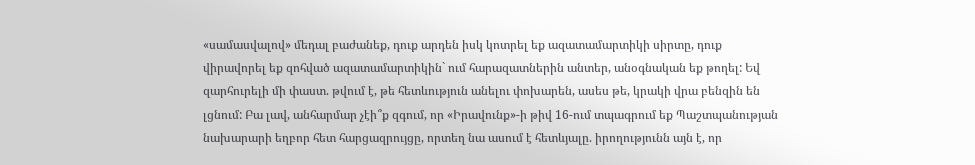«սամասվալով» մեդալ բաժանեք, դուք արդեն իսկ կոտրել եք ազատամարտիկի սիրտը, դուք վիրավորել եք զոհված ազատամարտիկին` ում հարազատներին անտեր, անօգնական եք թողել: Եվ զարհուրելի մի փաստ. թվում է, թե հետևություն անելու փոխարեն, ասես թե, կրակի վրա բենզին են լցնում: Բա լավ, անհարմար չէի՞ք զգում, որ «Իրավունք»-ի թիվ 16-ում տպագրում եք Պաշտպանության նախարարի եղբոր հետ հարցազրույցը, որտեղ նա ասում է հետևյալը. իրողությունն այն է, որ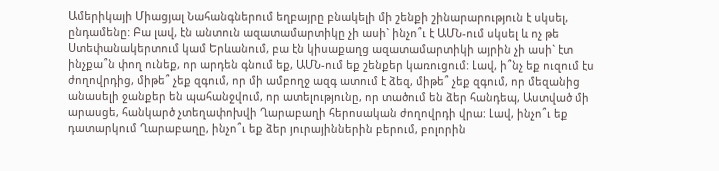Ամերիկայի Միացյալ Նահանգներում եղբայրը բնակելի մի շենքի շինարարություն է սկսել, ընդամենը: Բա լավ, էն անտուն ազատամարտիկը չի ասի` ինչո՞ւ է ԱՄՆ-ում սկսել և ոչ թե Ստեփանակերտում կամ Երևանում, բա էն կիսաքաղց ազատամարտիկի այրին չի ասի` էտ ինչքա՞ն փող ունեք, որ արդեն գնում եք, ԱՄՆ-ում եք շենքեր կառուցում: Լավ, ի՞նչ եք ուզում էս ժողովրդից, միթե՞ չեք զգում, որ մի ամբողջ ազգ ատում է ձեզ, միթե՞ չեք զգում, որ մեզանից անասելի ջանքեր են պահանջվում, որ ատելությունը, որ տածում են ձեր հանդեպ, Աստված մի արասցե, հանկարծ չտեղափոխվի Ղարաբաղի հերոսական ժողովրդի վրա: Լավ, ինչո՞ւ եք դատարկում Ղարաբաղը, ինչո՞ւ եք ձեր յուրայիններին բերում, բոլորին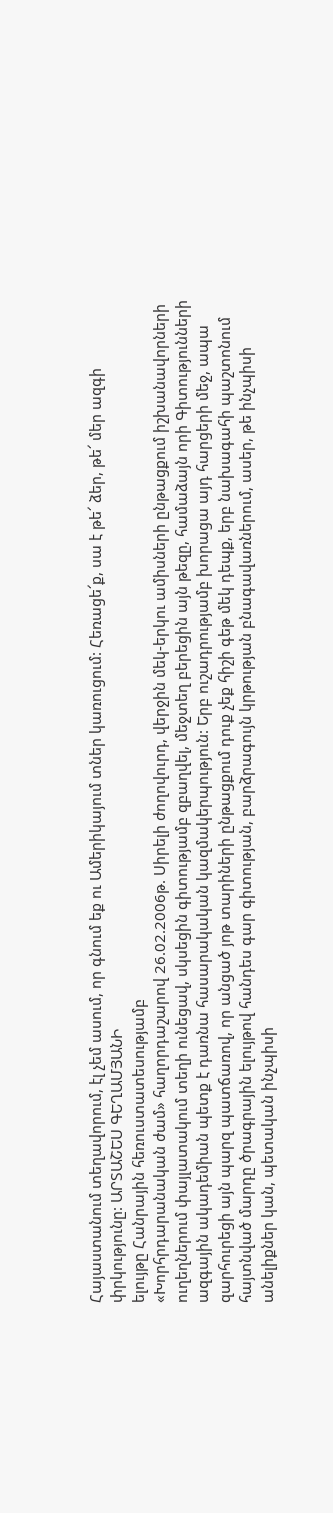Հայաստանում տեղավորում, էլ չեմ ասում, որ գնում եք ու Ամերիկայում տներ կառուցում: Հեռացե՜ք, սա է թե՜ ձեր, թե՜ մեր ազգի փրկությունը: ԱՐՏԱՇԵՍ ԳԵՂԱՄՅԱՆԻ
ելույթը Հանրային հեռուստատեսությամբ
«Խորհրդարանական ժամ» հաղորդաշարով 26.02.2006թ. Սիրելի ժողովուրդ, վերջին մեկ-երկու ամիսների ընթացքում իշխանավորների ուղեղներում փայլատակում տեղի ունեցավ, սկսեցին գիտությամբ զբաղվել, մեջտեղ բերեցին այն թեզը, համաձայն որի Գիտությունների ազգային ակադեմիան պետք է դառնա հասարակական կազմակերպություն: Երբ ուշադրությամբ խորացա այդ հարցերի մեջ, ապա զարհուրեցի այն պարզ պատճառով, որ անցած յոթ տարիների ընթացքում դուք չեք հիշի գեթ մեկ դեպք, երբ նախագահի պաշտոնում հայտնված մարդը ծրագրային ելույթով հանդես գար գիտության, բարձրագույն կրթության բնագավառներում, ասեր, թե ինչպիսի անելիքներ կան, պետական ինչպիսի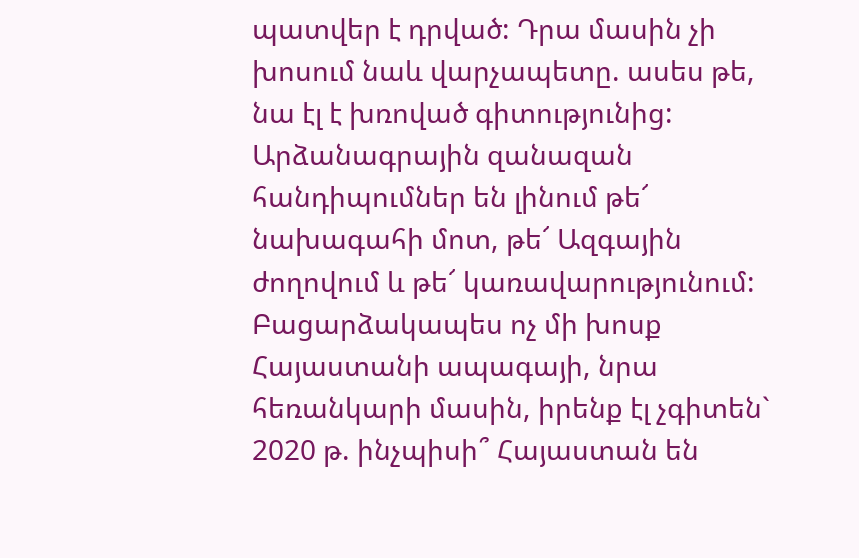պատվեր է դրված: Դրա մասին չի խոսում նաև վարչապետը. ասես թե, նա էլ է խռոված գիտությունից: Արձանագրային զանազան հանդիպումներ են լինում թե՜ նախագահի մոտ, թե՜ Ազգային ժողովում և թե՜ կառավարությունում: Բացարձակապես ոչ մի խոսք Հայաստանի ապագայի, նրա հեռանկարի մասին, իրենք էլ չգիտեն` 2020 թ. ինչպիսի՞ Հայաստան են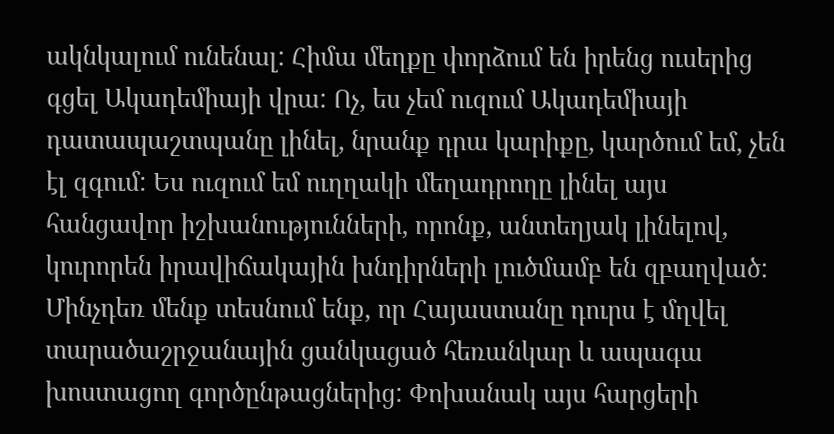ակնկալում ունենալ: Հիմա մեղքը փորձում են իրենց ուսերից գցել Ակադեմիայի վրա: Ոչ, ես չեմ ուզում Ակադեմիայի դատապաշտպանը լինել, նրանք դրա կարիքը, կարծում եմ, չեն էլ զգում: Ես ուզում եմ ուղղակի մեղադրողը լինել այս հանցավոր իշխանությունների, որոնք, անտեղյակ լինելով, կուրորեն իրավիճակային խնդիրների լուծմամբ են զբաղված: Մինչդեռ մենք տեսնում ենք, որ Հայաստանը դուրս է մղվել տարածաշրջանային ցանկացած հեռանկար և ապագա խոստացող գործընթացներից: Փոխանակ այս հարցերի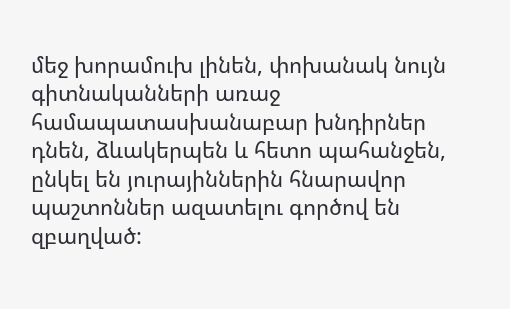մեջ խորամուխ լինեն, փոխանակ նույն գիտնականների առաջ համապատասխանաբար խնդիրներ դնեն, ձևակերպեն և հետո պահանջեն, ընկել են յուրայիններին հնարավոր պաշտոններ ազատելու գործով են զբաղված: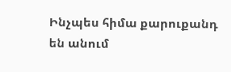Ինչպես հիմա քարուքանդ են անում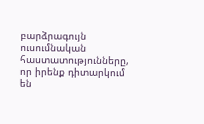բարձրագույն ուսումնական հաստատությունները, որ իրենք դիտարկում են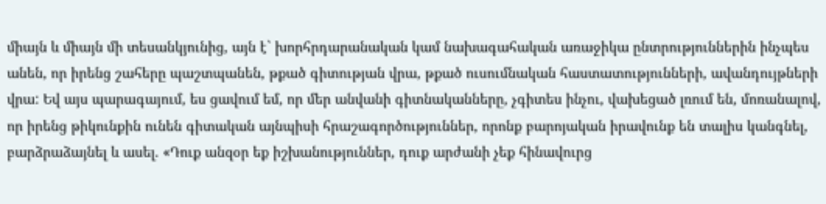միայն և միայն մի տեսանկյունից, այն է` խորհրդարանական կամ նախագահական առաջիկա ընտրություններին ինչպես անեն, որ իրենց շահերը պաշտպանեն, թքած գիտության վրա, թքած ուսումնական հաստատությունների, ավանդույթների վրա: Եվ այս պարագայում, ես ցավում եմ, որ մեր անվանի գիտնականները, չգիտես ինչու, վախեցած լռում են, մոռանալով, որ իրենց թիկունքին ունեն գիտական այնպիսի հրաշագործություններ, որոնք բարոյական իրավունք են տալիս կանգնել, բարձրաձայնել և ասել. «Դուք անզօր եք իշխանություններ, դուք արժանի չեք հինավուրց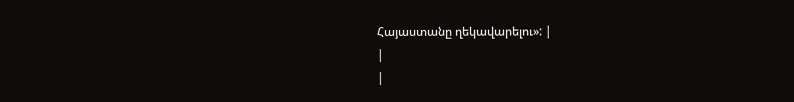Հայաստանը ղեկավարելու»: |
|
|